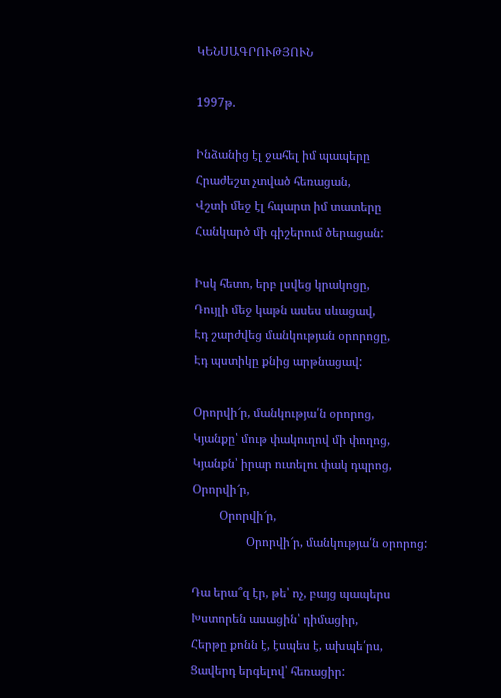ԿԵՆՍԱԳՐՈՒԹՅՈՒՆ

1997թ.

Ինձանից էլ ջահել իմ պապերը
Հրաժեշտ չտված հեռացան,
Վշտի մեջ էլ հպարտ իմ տատերը
Հանկարծ մի գիշերում ծերացան:

Իսկ հետո, երբ լսվեց կրակոցը,
Դույլի մեջ կաթն ասես սևացավ,
Էդ շարժվեց մանկության օրորոցը,
Էդ պստիկը քնից արթնացավ:

Օրորվի՜ր, մանկությա՛ն օրորոց,
Կյանքը՝ մութ փակուղով մի փողոց,
Կյանքն՝ իրար ուտելու փակ դպրոց,
Օրորվի՜ր,
         Օրորվի՜ր,
                  Օրորվի՜ր, մանկությա՛ն օրորոց:

Դա երա՞զ էր, թե՝ ոչ, բայց պապերս
Խստորեն ասացին՝ դիմացիր,
Հերթը քոնն է, էսպես է, ախպե՛րս,
Ցավերդ երգելով՝ հեռացիր: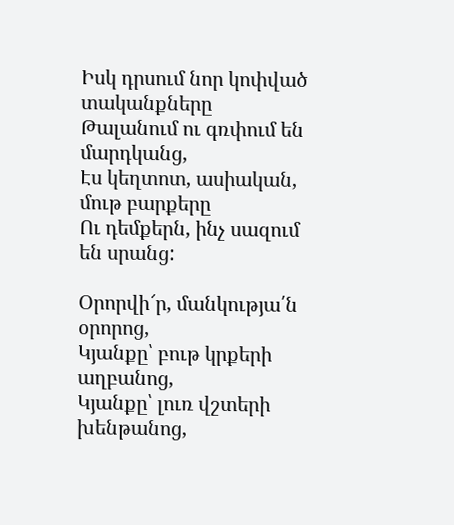Իսկ դրսում նոր կոփված տականքները
Թալանում ու գռփում են մարդկանց,
Էս կեղտոտ, ասիական, մութ բարքերը
Ու դեմքերն, ինչ սազում են սրանց:

Օրորվի՜ր, մանկությա՛ն օրորոց,
Կյանքը՝ բութ կրքերի աղբանոց,
Կյանքը՝ լուռ վշտերի խենթանոց,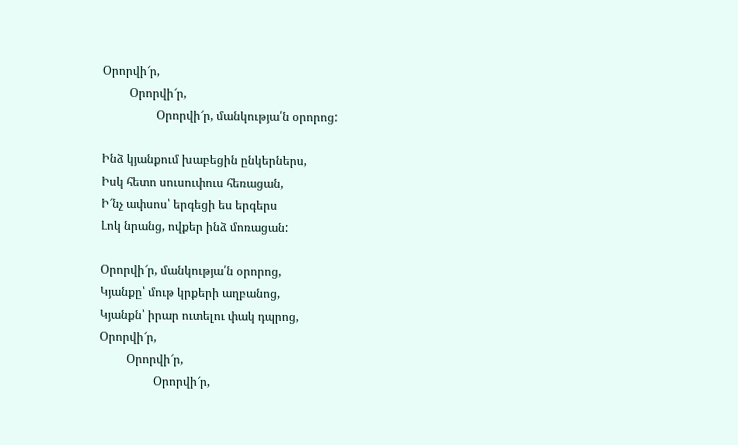Օրորվի՜ր,
         Օրորվի՜ր,
                  Օրորվի՜ր, մանկությա՛ն օրորոց:

Ինձ կյանքում խաբեցին ընկերներս,
Իսկ հետո սուսուփուս հեռացան,
Ի՜նչ ափսոս՝ երգեցի ես երգերս
Լոկ նրանց, ովքեր ինձ մոռացան:

Օրորվի՜ր, մանկությա՛ն օրորոց,
Կյանքը՝ մութ կրքերի աղբանոց,
Կյանքն՝ իրար ուտելու փակ դպրոց,
Օրորվի՜ր,
         Օրորվի՜ր,
                  Օրորվի՜ր,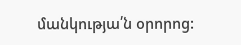մանկությա՛ն օրորոց: